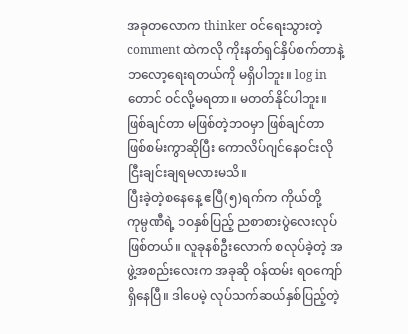အခုတလောက thinker ဝင်ရေးသွားတဲ့ comment ထဲကလို ကိုးနတ်ရှင်နှိပ်စက်တာနဲ့ ဘလော့ရေးရတယ်ကို မရှိပါဘူး။ log in တောင် ဝင်လို့မရတာ။ မတတ်နိုင်ပါဘူး။ ဖြစ်ချင်တာ မဖြစ်တဲ့ဘဝမှာ ဖြစ်ချင်တာ ဖြစ်စမ်းကွာဆိုပြီး ကောလိပ်ဂျင်နေဝင်းလို ငြီးချင်းချရမလားမသိ။
ပြီးခဲ့တဲ့စနေနေ့ ဧပြီ(၅)ရက်က ကိုယ်တို့ ကုမ္ပဏီရဲ့ ၁ဝနှစ်ပြည့် ညစာစားပွဲလေးလုပ်ဖြစ်တယ်။ လူခုနစ်ဦးလောက် စလုပ်ခဲ့တဲ့ အဖွဲ့အစည်းလေးက အခုဆို ဝန်ထမ်း ရဝကျော်ရှိနေပြီ။ ဒါပေမဲ့ လုပ်သက်ဆယ်နှစ်ပြည့်တဲ့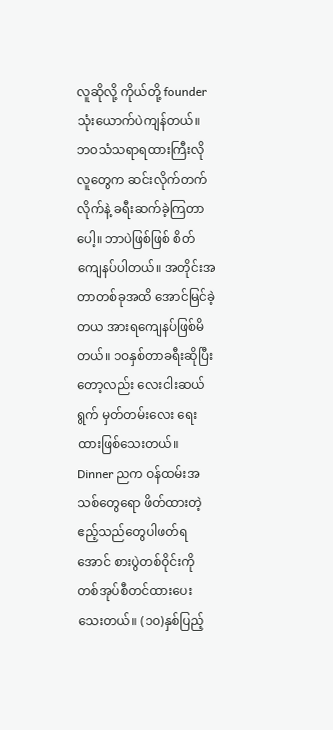လူဆိုလို့ ကိုယ်တို့ founder သုံးယောက်ပဲကျန်တယ်။ ဘဝသံသရာရထားကြီးလို လူတွေက ဆင်းလိုက်တက်လိုက်နဲ့ ခရီးဆက်ခဲ့ကြတာပေါ့။ ဘာပဲဖြစ်ဖြစ် စိတ်ကျေနပ်ပါတယ်။ အတိုင်းအတာတစ်ခုအထိ အောင်မြင်ခဲ့တယ အားရကျေနပ်ဖြစ်မိတယ်။ ၁ဝနှစ်တာခရီးဆိုပြီးတော့လည်း လေးငါးဆယ်ရွက် မှတ်တမ်းလေး ရေးထားဖြစ်သေးတယ်။
Dinner ညက ဝန်ထမ်းအသစ်တွေရော ဖိတ်ထားတဲ့ ဧည့်သည်တွေပါဖတ်ရအောင် စားပွဲတစ်ဝိုင်းကို တစ်အုပ်စီတင်ထားပေးသေးတယ်။ (၁၀)နှစ်ပြည့်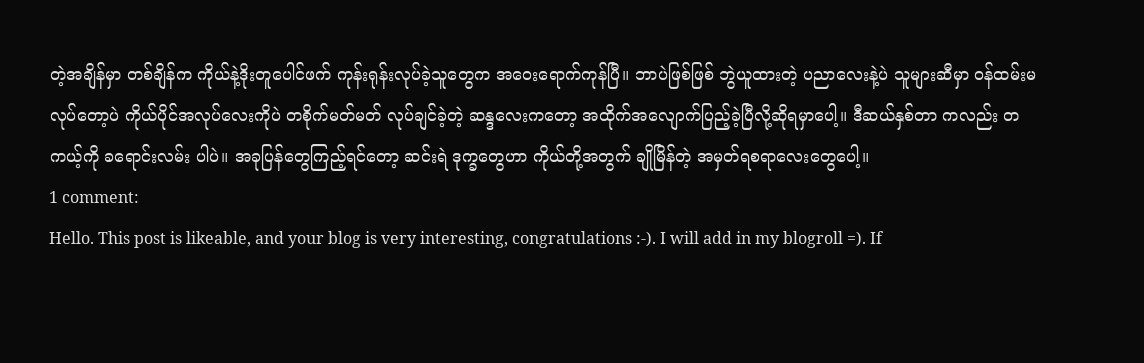တဲ့အချိန်မှာ တစ်ချိန်က ကိုယ်နဲ့ဒိုးတူပေါင်ဖက် ကုန်းရုန်းလုပ်ခဲ့သူတွေက အဝေးရောက်ကုန်ပြီ။ ဘာပဲဖြစ်ဖြစ် ဘွဲယူထားတဲ့ ပညာလေးနဲ့ပဲ သူများဆီမှာ ဝန်ထမ်းမလုပ်တော့ပဲ ကိုယ်ပိုင်အလုပ်လေးကိုပဲ တစိုက်မတ်မတ် လုပ်ချင်ခဲ့တဲ့ ဆန္ဒလေးကတော့ အထိုက်အလျောက်ပြည့်ခဲ့ပြီလို့ဆိုရမှာပေါ့။ ဒီဆယ်နှစ်တာ ကလည်း တကယ့်ကို ခရောင်းလမ်း ပါပဲ။ အခုပြန်တွေကြည့်ရင်တော့ ဆင်းရဲ ဒုက္ခတွေဟာ ကိုယ်တို့အတွက် ချိုမြိန်တဲ့ အမှတ်ရစရာလေးတွေပေါ့။
1 comment:
Hello. This post is likeable, and your blog is very interesting, congratulations :-). I will add in my blogroll =). If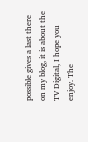possible gives a last there on my blog, it is about the TV Digital, I hope you enjoy. The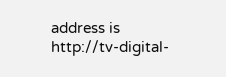address is http://tv-digital-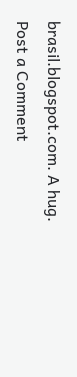brasil.blogspot.com. A hug.
Post a Comment